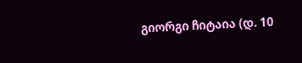გიორგი ჩიტაია (დ. 10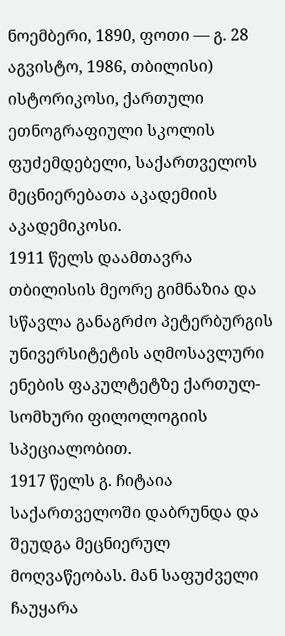ნოემბერი, 1890, ფოთი — გ. 28 აგვისტო, 1986, თბილისი)
ისტორიკოსი, ქართული ეთნოგრაფიული სკოლის ფუძემდებელი, საქართველოს მეცნიერებათა აკადემიის აკადემიკოსი.
1911 წელს დაამთავრა თბილისის მეორე გიმნაზია და სწავლა განაგრძო პეტერბურგის უნივერსიტეტის აღმოსავლური ენების ფაკულტეტზე ქართულ-სომხური ფილოლოგიის სპეციალობით.
1917 წელს გ. ჩიტაია საქართველოში დაბრუნდა და შეუდგა მეცნიერულ მოღვაწეობას. მან საფუძველი ჩაუყარა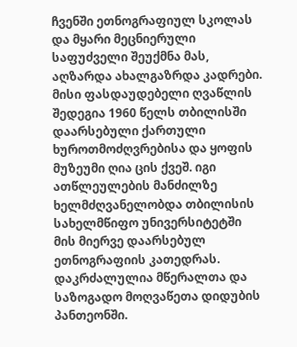ჩვენში ეთნოგრაფიულ სკოლას და მყარი მეცნიერული საფუძველი შეუქმნა მას, აღზარდა ახალგაზრდა კადრები. მისი ფასდაუდებელი ღვაწლის შედეგია 1960 წელს თბილისში დაარსებული ქართული ხუროთმოძღვრებისა და ყოფის მუზეუმი ღია ცის ქვეშ. იგი ათწლეულების მანძილზე ხელმძღვანელობდა თბილისის სახელმწიფო უნივერსიტეტში მის მიერვე დაარსებულ ეთნოგრაფიის კათედრას.
დაკრძალულია მწერალთა და საზოგადო მოღვაწეთა დიდუბის პანთეონში.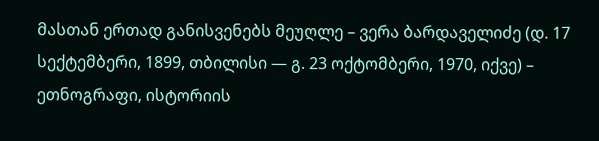მასთან ერთად განისვენებს მეუღლე – ვერა ბარდაველიძე (დ. 17 სექტემბერი, 1899, თბილისი — გ. 23 ოქტომბერი, 1970, იქვე) – ეთნოგრაფი, ისტორიის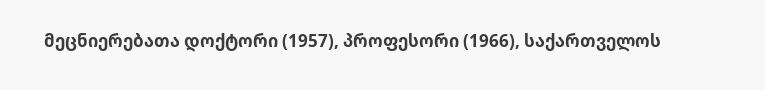მეცნიერებათა დოქტორი (1957), პროფესორი (1966), საქართველოს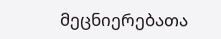მეცნიერებათა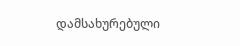დამსახურებული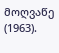მოღვაწე (1963).